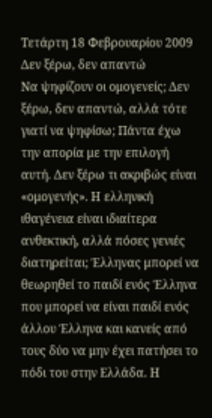Τετάρτη 18 Φεβρουαρίου 2009
Δεν ξέρω, δεν απαντώ
Να ψηφίζουν οι ομογενείς; Δεν ξέρω, δεν απαντώ, αλλά τότε γιατί να ψηφίσω; Πάντα έχω την απορία με την επιλογή αυτή. Δεν ξέρω τι ακριβώς είναι «ομογενής». Η ελληνική ιθαγένεια είναι ιδιαίτερα ανθεκτική, αλλά πόσες γενιές διατηρείται; Έλληνας μπορεί να θεωρηθεί το παιδί ενός Έλληνα που μπορεί να είναι παιδί ενός άλλου Έλληνα και κανείς από τους δύο να μην έχει πατήσει το πόδι του στην Ελλάδα. Η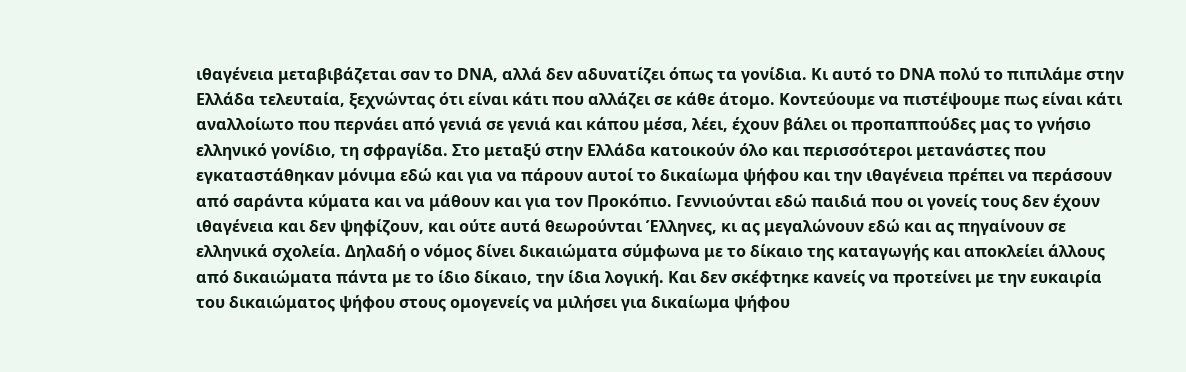ιθαγένεια μεταβιβάζεται σαν το DΝΑ, αλλά δεν αδυνατίζει όπως τα γονίδια. Κι αυτό το DΝΑ πολύ το πιπιλάμε στην Ελλάδα τελευταία, ξεχνώντας ότι είναι κάτι που αλλάζει σε κάθε άτομο. Κοντεύουμε να πιστέψουμε πως είναι κάτι αναλλοίωτο που περνάει από γενιά σε γενιά και κάπου μέσα, λέει, έχουν βάλει οι προπαππούδες μας το γνήσιο ελληνικό γονίδιο, τη σφραγίδα. Στο μεταξύ στην Ελλάδα κατοικούν όλο και περισσότεροι μετανάστες που εγκαταστάθηκαν μόνιμα εδώ και για να πάρουν αυτοί το δικαίωμα ψήφου και την ιθαγένεια πρέπει να περάσουν από σαράντα κύματα και να μάθουν και για τον Προκόπιο. Γεννιούνται εδώ παιδιά που οι γονείς τους δεν έχουν ιθαγένεια και δεν ψηφίζουν, και ούτε αυτά θεωρούνται Έλληνες, κι ας μεγαλώνουν εδώ και ας πηγαίνουν σε ελληνικά σχολεία. Δηλαδή ο νόμος δίνει δικαιώματα σύμφωνα με το δίκαιο της καταγωγής και αποκλείει άλλους από δικαιώματα πάντα με το ίδιο δίκαιο, την ίδια λογική. Και δεν σκέφτηκε κανείς να προτείνει με την ευκαιρία του δικαιώματος ψήφου στους ομογενείς να μιλήσει για δικαίωμα ψήφου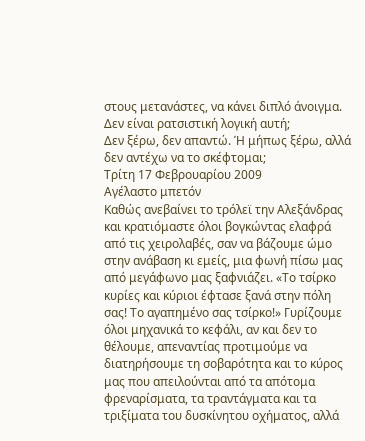στους μετανάστες, να κάνει διπλό άνοιγμα. Δεν είναι ρατσιστική λογική αυτή;
Δεν ξέρω, δεν απαντώ. Ή μήπως ξέρω, αλλά δεν αντέχω να το σκέφτομαι;
Τρίτη 17 Φεβρουαρίου 2009
Αγέλαστο μπετόν
Καθώς ανεβαίνει το τρόλεϊ την Αλεξάνδρας και κρατιόμαστε όλοι βογκώντας ελαφρά από τις χειρολαβές, σαν να βάζουμε ώμο στην ανάβαση κι εμείς, μια φωνή πίσω μας από μεγάφωνο μας ξαφνιάζει. «Το τσίρκο κυρίες και κύριοι έφτασε ξανά στην πόλη σας! Το αγαπημένο σας τσίρκο!» Γυρίζουμε όλοι μηχανικά το κεφάλι, αν και δεν το θέλουμε, απεναντίας προτιμούμε να διατηρήσουμε τη σοβαρότητα και το κύρος μας που απειλούνται από τα απότομα φρεναρίσματα, τα τραντάγματα και τα τριξίματα του δυσκίνητου οχήματος, αλλά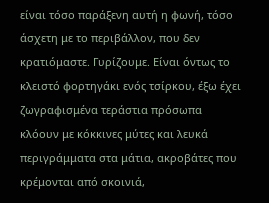είναι τόσο παράξενη αυτή η φωνή, τόσο άσχετη με το περιβάλλον, που δεν κρατιόμαστε. Γυρίζουμε. Είναι όντως το κλειστό φορτηγάκι ενός τσίρκου, έξω έχει ζωγραφισμένα τεράστια πρόσωπα κλόουν με κόκκινες μύτες και λευκά περιγράμματα στα μάτια, ακροβάτες που κρέμονται από σκοινιά,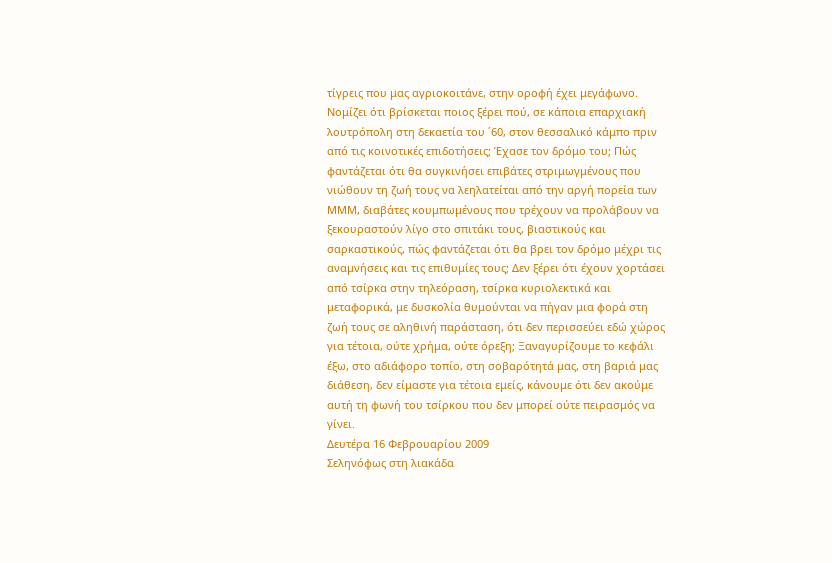τίγρεις που μας αγριοκοιτάνε, στην οροφή έχει μεγάφωνο. Νομίζει ότι βρίσκεται ποιος ξέρει πού, σε κάποια επαρχιακή λουτρόπολη στη δεκαετία του ΄60, στον θεσσαλικό κάμπο πριν από τις κοινοτικές επιδοτήσεις; Έχασε τον δρόμο του; Πώς φαντάζεται ότι θα συγκινήσει επιβάτες στριμωγμένους που νιώθουν τη ζωή τους να λεηλατείται από την αργή πορεία των ΜΜΜ, διαβάτες κουμπωμένους που τρέχουν να προλάβουν να ξεκουραστούν λίγο στο σπιτάκι τους, βιαστικούς και σαρκαστικούς, πώς φαντάζεται ότι θα βρει τον δρόμο μέχρι τις αναμνήσεις και τις επιθυμίες τους; Δεν ξέρει ότι έχουν χορτάσει από τσίρκα στην τηλεόραση, τσίρκα κυριολεκτικά και μεταφορικά, με δυσκολία θυμούνται να πήγαν μια φορά στη ζωή τους σε αληθινή παράσταση, ότι δεν περισσεύει εδώ χώρος για τέτοια, ούτε χρήμα, ούτε όρεξη; Ξαναγυρίζουμε το κεφάλι έξω, στο αδιάφορο τοπίο, στη σοβαρότητά μας, στη βαριά μας διάθεση, δεν είμαστε για τέτοια εμείς, κάνουμε ότι δεν ακούμε αυτή τη φωνή του τσίρκου που δεν μπορεί ούτε πειρασμός να γίνει.
Δευτέρα 16 Φεβρουαρίου 2009
Σεληνόφως στη λιακάδα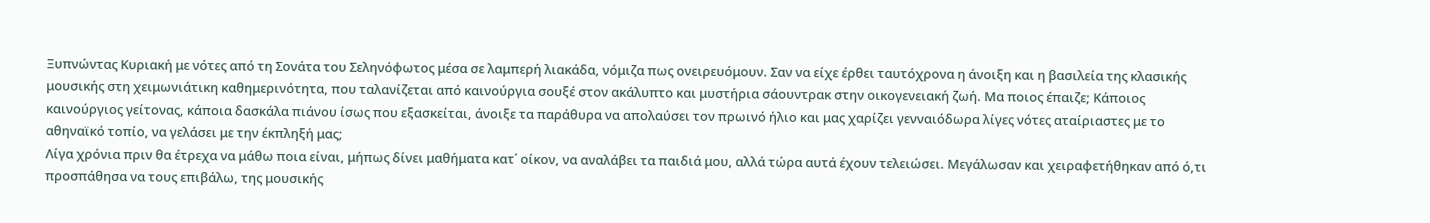Ξυπνώντας Κυριακή με νότες από τη Σονάτα του Σεληνόφωτος μέσα σε λαμπερή λιακάδα, νόμιζα πως ονειρευόμουν. Σαν να είχε έρθει ταυτόχρονα η άνοιξη και η βασιλεία της κλασικής μουσικής στη χειμωνιάτικη καθημερινότητα, που ταλανίζεται από καινούργια σουξέ στον ακάλυπτο και μυστήρια σάουντρακ στην οικογενειακή ζωή. Μα ποιος έπαιζε; Κάποιος καινούργιος γείτονας, κάποια δασκάλα πιάνου ίσως που εξασκείται, άνοιξε τα παράθυρα να απολαύσει τον πρωινό ήλιο και μας χαρίζει γενναιόδωρα λίγες νότες αταίριαστες με το αθηναϊκό τοπίο, να γελάσει με την έκπληξή μας;
Λίγα χρόνια πριν θα έτρεχα να μάθω ποια είναι, μήπως δίνει μαθήματα κατ΄ οίκον, να αναλάβει τα παιδιά μου, αλλά τώρα αυτά έχουν τελειώσει. Μεγάλωσαν και χειραφετήθηκαν από ό,τι προσπάθησα να τους επιβάλω, της μουσικής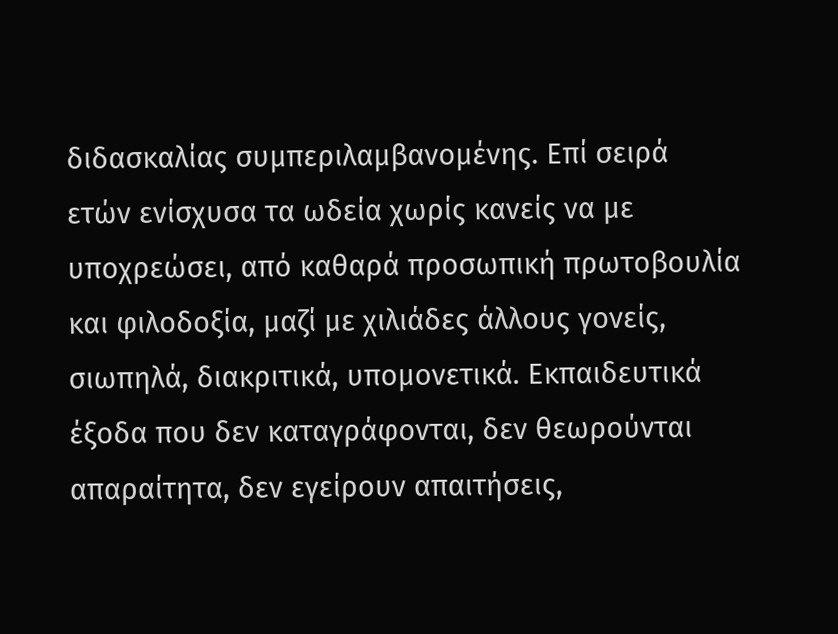διδασκαλίας συμπεριλαμβανομένης. Επί σειρά ετών ενίσχυσα τα ωδεία χωρίς κανείς να με υποχρεώσει, από καθαρά προσωπική πρωτοβουλία και φιλοδοξία, μαζί με χιλιάδες άλλους γονείς, σιωπηλά, διακριτικά, υπομονετικά. Εκπαιδευτικά έξοδα που δεν καταγράφονται, δεν θεωρούνται απαραίτητα, δεν εγείρουν απαιτήσεις,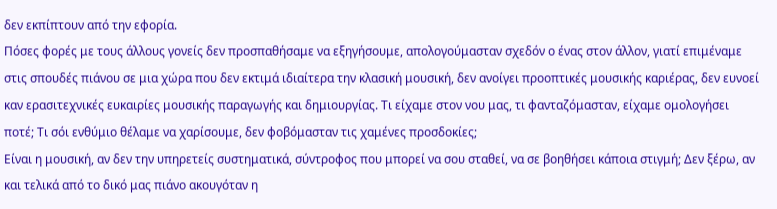δεν εκπίπτουν από την εφορία.
Πόσες φορές με τους άλλους γονείς δεν προσπαθήσαμε να εξηγήσουμε, απολογούμασταν σχεδόν ο ένας στον άλλον, γιατί επιμέναμε στις σπουδές πιάνου σε μια χώρα που δεν εκτιμά ιδιαίτερα την κλασική μουσική, δεν ανοίγει προοπτικές μουσικής καριέρας, δεν ευνοεί καν ερασιτεχνικές ευκαιρίες μουσικής παραγωγής και δημιουργίας. Τι είχαμε στον νου μας, τι φανταζόμασταν, είχαμε ομολογήσει ποτέ; Τι σόι ενθύμιο θέλαμε να χαρίσουμε, δεν φοβόμασταν τις χαμένες προσδοκίες;
Είναι η μουσική, αν δεν την υπηρετείς συστηματικά, σύντροφος που μπορεί να σου σταθεί, να σε βοηθήσει κάποια στιγμή; Δεν ξέρω, αν και τελικά από το δικό μας πιάνο ακουγόταν η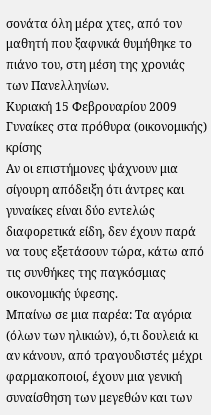σονάτα όλη μέρα χτες, από τον μαθητή που ξαφνικά θυμήθηκε το πιάνο του, στη μέση της χρονιάς των Πανελληνίων.
Κυριακή 15 Φεβρουαρίου 2009
Γυναίκες στα πρόθυρα (οικονομικής) κρίσης
Αν οι επιστήμονες ψάχνουν μια σίγουρη απόδειξη ότι άντρες και γυναίκες είναι δύο εντελώς διαφορετικά είδη, δεν έχουν παρά να τους εξετάσουν τώρα, κάτω από τις συνθήκες της παγκόσμιας οικονομικής ύφεσης.
Μπαίνω σε μια παρέα: Τα αγόρια (όλων των ηλικιών), ό,τι δουλειά κι αν κάνουν, από τραγουδιστές μέχρι φαρμακοποιοί, έχουν μια γενική συναίσθηση των μεγεθών και των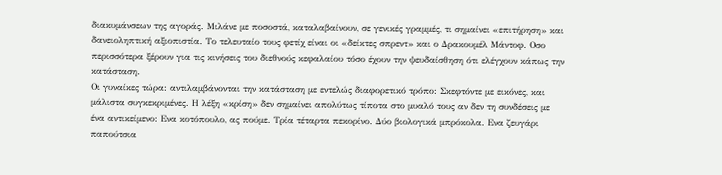διακυμάνσεων της αγοράς. Μιλάνε με ποσοστά, καταλαβαίνουν, σε γενικές γραμμές, τι σημαίνει «επιτήρηση» και δανειοληπτική αξιοπιστία. Το τελευταίο τους φετίχ είναι οι «δείκτες σπρεντ» και ο Δρακουμέλ Μάντοφ. Οσο περισσότερα ξέρουν για τις κινήσεις του διεθνούς κεφαλαίου τόσο έχουν την ψευδαίσθηση ότι ελέγχουν κάπως την κατάσταση.
Οι γυναίκες τώρα: αντιλαμβάνονται την κατάσταση με εντελώς διαφορετικό τρόπο: Σκεφτόντε με εικόνες, και μάλιστα συγκεκριμένες. Η λέξη «κρίση» δεν σημαίνει απολύτως τίποτα στο μυαλό τους αν δεν τη συνδέσεις με ένα αντικείμενο: Ενα κοτόπουλο, ας πούμε. Τρία τέταρτα πεκορίνο. Δύο βιολογικά μπρόκολα. Ενα ζευγάρι παπούτσια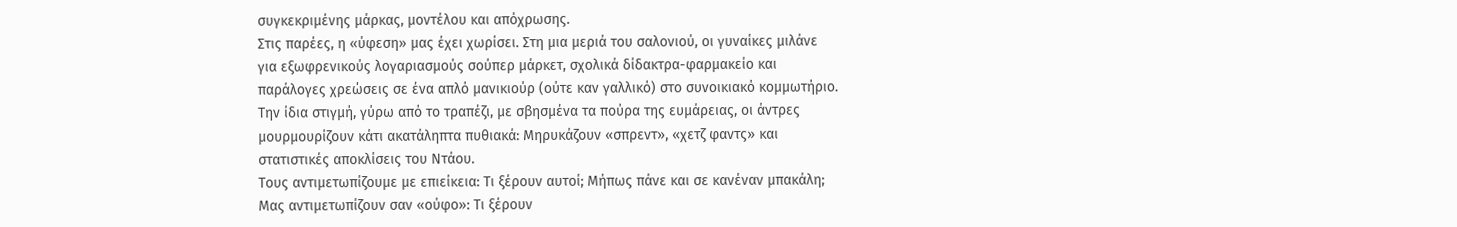συγκεκριμένης μάρκας, μοντέλου και απόχρωσης.
Στις παρέες, η «ύφεση» μας έχει χωρίσει. Στη μια μεριά του σαλονιού, οι γυναίκες μιλάνε για εξωφρενικούς λογαριασμούς σούπερ μάρκετ, σχολικά δίδακτρα-φαρμακείο και παράλογες χρεώσεις σε ένα απλό μανικιούρ (ούτε καν γαλλικό) στο συνοικιακό κομμωτήριο.
Την ίδια στιγμή, γύρω από το τραπέζι, με σβησμένα τα πούρα της ευμάρειας, οι άντρες μουρμουρίζουν κάτι ακατάληπτα πυθιακά: Μηρυκάζουν «σπρεντ», «χετζ φαντς» και στατιστικές αποκλίσεις του Ντάου.
Τους αντιμετωπίζουμε με επιείκεια: Τι ξέρουν αυτοί; Μήπως πάνε και σε κανέναν μπακάλη;
Μας αντιμετωπίζουν σαν «ούφο»: Τι ξέρουν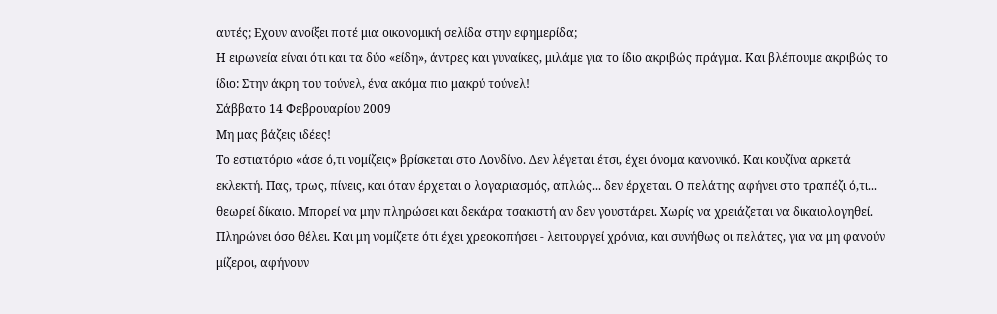αυτές; Εχουν ανοίξει ποτέ μια οικονομική σελίδα στην εφημερίδα;
Η ειρωνεία είναι ότι και τα δύο «είδη», άντρες και γυναίκες, μιλάμε για το ίδιο ακριβώς πράγμα. Και βλέπουμε ακριβώς το ίδιο: Στην άκρη του τούνελ, ένα ακόμα πιο μακρύ τούνελ!
Σάββατο 14 Φεβρουαρίου 2009
Μη μας βάζεις ιδέες!
Το εστιατόριο «άσε ό,τι νομίζεις» βρίσκεται στο Λονδίνο. Δεν λέγεται έτσι, έχει όνομα κανονικό. Και κουζίνα αρκετά εκλεκτή. Πας, τρως, πίνεις, και όταν έρχεται ο λογαριασμός, απλώς... δεν έρχεται. Ο πελάτης αφήνει στο τραπέζι ό,τι... θεωρεί δίκαιο. Μπορεί να μην πληρώσει και δεκάρα τσακιστή αν δεν γουστάρει. Χωρίς να χρειάζεται να δικαιολογηθεί. Πληρώνει όσο θέλει. Και μη νομίζετε ότι έχει χρεοκοπήσει - λειτουργεί χρόνια, και συνήθως οι πελάτες, για να μη φανούν μίζεροι, αφήνουν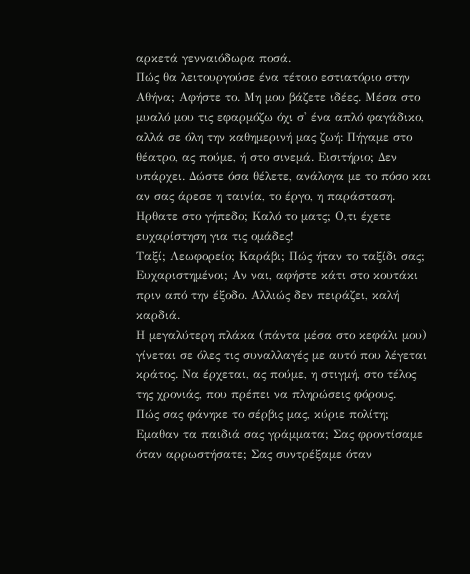αρκετά γενναιόδωρα ποσά.
Πώς θα λειτουργούσε ένα τέτοιο εστιατόριο στην Αθήνα; Αφήστε το. Μη μου βάζετε ιδέες. Μέσα στο μυαλό μου τις εφαρμόζω όχι σ' ένα απλό φαγάδικο, αλλά σε όλη την καθημερινή μας ζωή: Πήγαμε στο θέατρο, ας πούμε, ή στο σινεμά. Εισιτήριο; Δεν υπάρχει. Δώστε όσα θέλετε, ανάλογα με το πόσο και αν σας άρεσε η ταινία, το έργο, η παράσταση. Ηρθατε στο γήπεδο; Καλό το ματς; Ο,τι έχετε ευχαρίστηση για τις ομάδες!
Ταξί; Λεωφορείο; Καράβι; Πώς ήταν το ταξίδι σας; Ευχαριστημένοι; Αν ναι, αφήστε κάτι στο κουτάκι πριν από την έξοδο. Αλλιώς δεν πειράζει, καλή καρδιά.
Η μεγαλύτερη πλάκα (πάντα μέσα στο κεφάλι μου) γίνεται σε όλες τις συναλλαγές με αυτό που λέγεται κράτος. Να έρχεται, ας πούμε, η στιγμή, στο τέλος της χρονιάς, που πρέπει να πληρώσεις φόρους.
Πώς σας φάνηκε το σέρβις μας, κύριε πολίτη; Εμαθαν τα παιδιά σας γράμματα; Σας φροντίσαμε όταν αρρωστήσατε; Σας συντρέξαμε όταν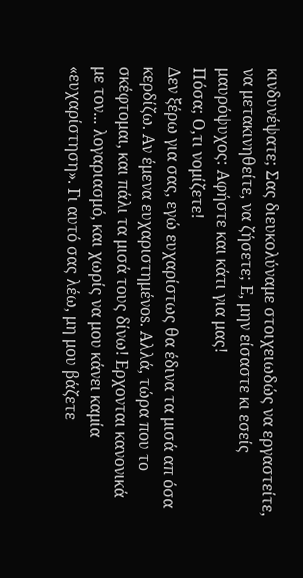κινδυνέψατε; Σας διευκολύναμε στοιχειωδώς να εργαστείτε, να μετακινηθείτε, να ζήσετε; Ε, μην είσαστε κι εσείς μαυρόψυχος: Αφήστε και κάτι για μας!
Πόσα; Ο,τι νομίζετε!
Δεν ξέρω για σας, εγώ ευχαρίστως θα έδινα τα μισά απ όσα κερδίζω. Αν έμενα ευχαριστημένos. Αλλά, τώρα που το σκέφτομαι, και πάλι τα μισά τους δίνω! Ερχονται κανονικά με τον... λογαριασμό, και χωρίς να μου κάνει καμία «ευχαρίστηση». Γι αυτό σας λέω, μη μου βάζετε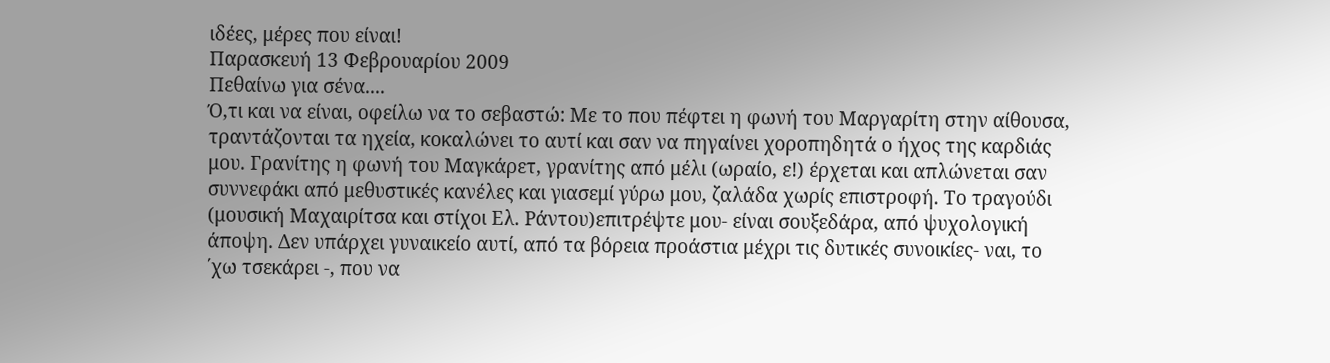ιδέες, μέρες που είναι!
Παρασκευή 13 Φεβρουαρίου 2009
Πεθαίνω για σένα....
Ό,τι και να είναι, οφείλω να το σεβαστώ: Με το που πέφτει η φωνή του Μαργαρίτη στην αίθουσα, τραντάζονται τα ηχεία, κοκαλώνει το αυτί και σαν να πηγαίνει χοροπηδητά ο ήχος της καρδιάς μου. Γρανίτης η φωνή του Μαγκάρετ, γρανίτης από μέλι (ωραίο, ε!) έρχεται και απλώνεται σαν συννεφάκι από μεθυστικές κανέλες και γιασεμί γύρω μου, ζαλάδα χωρίς επιστροφή. Το τραγούδι (μουσική Μαχαιρίτσα και στίχοι Ελ. Ράντου)επιτρέψτε μου- είναι σουξεδάρα, από ψυχολογική άποψη. Δεν υπάρχει γυναικείο αυτί, από τα βόρεια προάστια μέχρι τις δυτικές συνοικίες- ναι, το ΄χω τσεκάρει -, που να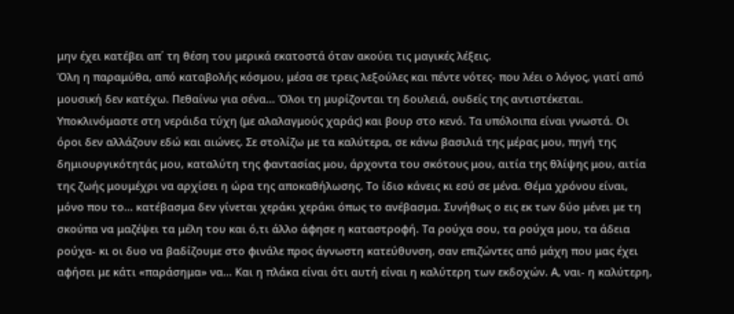μην έχει κατέβει απ΄ τη θέση του μερικά εκατοστά όταν ακούει τις μαγικές λέξεις.
Όλη η παραμύθα, από καταβολής κόσμου, μέσα σε τρεις λεξούλες και πέντε νότες- που λέει ο λόγος, γιατί από μουσική δεν κατέχω. Πεθαίνω για σένα... Όλοι τη μυρίζονται τη δουλειά, ουδείς της αντιστέκεται. Υποκλινόμαστε στη νεράιδα τύχη (με αλαλαγμούς χαράς) και βουρ στο κενό. Τα υπόλοιπα είναι γνωστά. Οι όροι δεν αλλάζουν εδώ και αιώνες. Σε στολίζω με τα καλύτερα, σε κάνω βασιλιά της μέρας μου, πηγή της δημιουργικότητάς μου, καταλύτη της φαντασίας μου, άρχοντα του σκότους μου, αιτία της θλίψης μου, αιτία της ζωής μουμέχρι να αρχίσει η ώρα της αποκαθήλωσης. Το ίδιο κάνεις κι εσύ σε μένα. Θέμα χρόνου είναι, μόνο που το... κατέβασμα δεν γίνεται χεράκι χεράκι όπως το ανέβασμα. Συνήθως ο εις εκ των δύο μένει με τη σκούπα να μαζέψει τα μέλη του και ό,τι άλλο άφησε η καταστροφή. Τα ρούχα σου, τα ρούχα μου, τα άδεια ρούχα- κι οι δυο να βαδίζουμε στο φινάλε προς άγνωστη κατεύθυνση, σαν επιζώντες από μάχη που μας έχει αφήσει με κάτι «παράσημα» να... Και η πλάκα είναι ότι αυτή είναι η καλύτερη των εκδοχών. Α, ναι- η καλύτερη,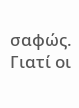σαφώς.
Γιατί οι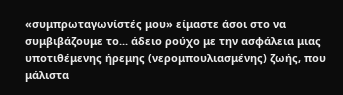«συμπρωταγωνίστές μου» είμαστε άσοι στο να συμβιβάζουμε το... άδειο ρούχο με την ασφάλεια μιας υποτιθέμενης ήρεμης (νερομπουλιασμένης) ζωής, που μάλιστα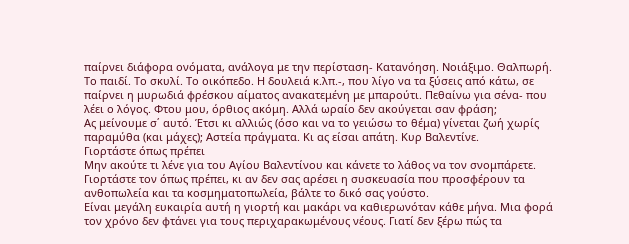παίρνει διάφορα ονόματα, ανάλογα με την περίσταση- Κατανόηση. Νοιάξιμο. Θαλπωρή. Το παιδί. Το σκυλί. Το οικόπεδο. Η δουλειά κ.λπ.-, που λίγο να τα ξύσεις από κάτω, σε παίρνει η μυρωδιά φρέσκου αίματος ανακατεμένη με μπαρούτι. Πεθαίνω για σένα- που λέει ο λόγος. Φτου μου, όρθιος ακόμη. Αλλά ωραίο δεν ακούγεται σαν φράση;
Ας μείνουμε σ΄ αυτό. Έτσι κι αλλιώς (όσο και να το γειώσω το θέμα) γίνεται ζωή χωρίς παραμύθα (και μάχες); Αστεία πράγματα. Κι ας είσαι απάτη. Κυρ Βαλεντίνε.
Γιορτάστε όπως πρέπει
Μην ακούτε τι λένε για του Αγίου Βαλεντίνου και κάνετε το λάθος να τον σνομπάρετε. Γιορτάστε τον όπως πρέπει, κι αν δεν σας αρέσει η συσκευασία που προσφέρουν τα ανθοπωλεία και τα κοσμηματοπωλεία, βάλτε το δικό σας γούστο.
Είναι μεγάλη ευκαιρία αυτή η γιορτή και μακάρι να καθιερωνόταν κάθε μήνα. Μια φορά τον χρόνο δεν φτάνει για τους περιχαρακωμένους νέους. Γιατί δεν ξέρω πώς τα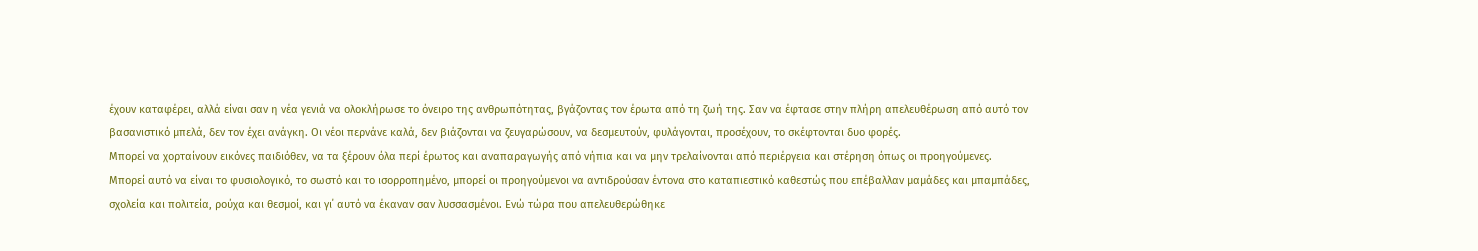έχουν καταφέρει, αλλά είναι σαν η νέα γενιά να ολοκλήρωσε το όνειρο της ανθρωπότητας, βγάζοντας τον έρωτα από τη ζωή της. Σαν να έφτασε στην πλήρη απελευθέρωση από αυτό τον βασανιστικό μπελά, δεν τον έχει ανάγκη. Οι νέοι περνάνε καλά, δεν βιάζονται να ζευγαρώσουν, να δεσμευτούν, φυλάγονται, προσέχουν, το σκέφτονται δυο φορές.
Μπορεί να χορταίνουν εικόνες παιδιόθεν, να τα ξέρουν όλα περί έρωτος και αναπαραγωγής από νήπια και να μην τρελαίνονται από περιέργεια και στέρηση όπως οι προηγούμενες.
Μπορεί αυτό να είναι το φυσιολογικό, το σωστό και το ισορροπημένο, μπορεί οι προηγούμενοι να αντιδρούσαν έντονα στο καταπιεστικό καθεστώς που επέβαλλαν μαμάδες και μπαμπάδες, σχολεία και πολιτεία, ρούχα και θεσμοί, και γι΄ αυτό να έκαναν σαν λυσσασμένοι. Ενώ τώρα που απελευθερώθηκε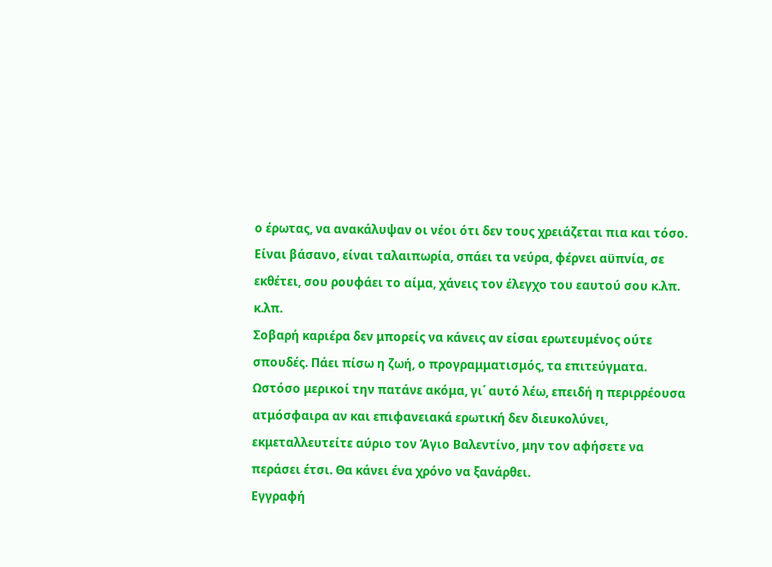ο έρωτας, να ανακάλυψαν οι νέοι ότι δεν τους χρειάζεται πια και τόσο. Είναι βάσανο, είναι ταλαιπωρία, σπάει τα νεύρα, φέρνει αϋπνία, σε εκθέτει, σου ρουφάει το αίμα, χάνεις τον έλεγχο του εαυτού σου κ.λπ. κ.λπ.
Σοβαρή καριέρα δεν μπορείς να κάνεις αν είσαι ερωτευμένος ούτε σπουδές. Πάει πίσω η ζωή, ο προγραμματισμός, τα επιτεύγματα. Ωστόσο μερικοί την πατάνε ακόμα, γι΄ αυτό λέω, επειδή η περιρρέουσα ατμόσφαιρα αν και επιφανειακά ερωτική δεν διευκολύνει, εκμεταλλευτείτε αύριο τον Άγιο Βαλεντίνο, μην τον αφήσετε να περάσει έτσι. Θα κάνει ένα χρόνο να ξανάρθει.
Εγγραφή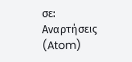σε:
Αναρτήσεις (Atom)